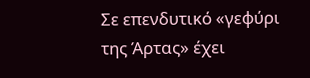Σε επενδυτικό «γεφύρι της Άρτας» έχει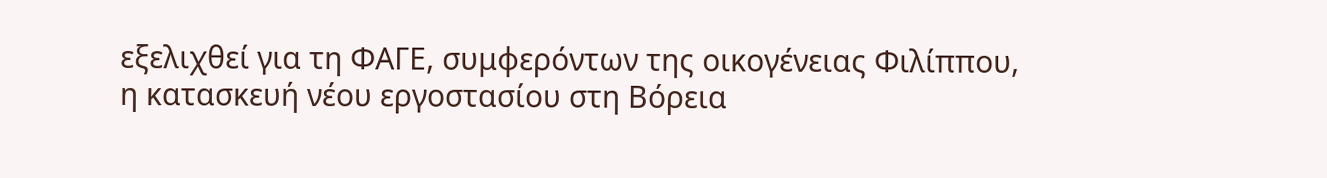εξελιχθεί για τη ΦΑΓΕ, συμφερόντων της οικογένειας Φιλίππου, η κατασκευή νέου εργοστασίου στη Βόρεια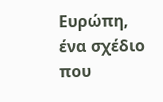Ευρώπη, ένα σχέδιο που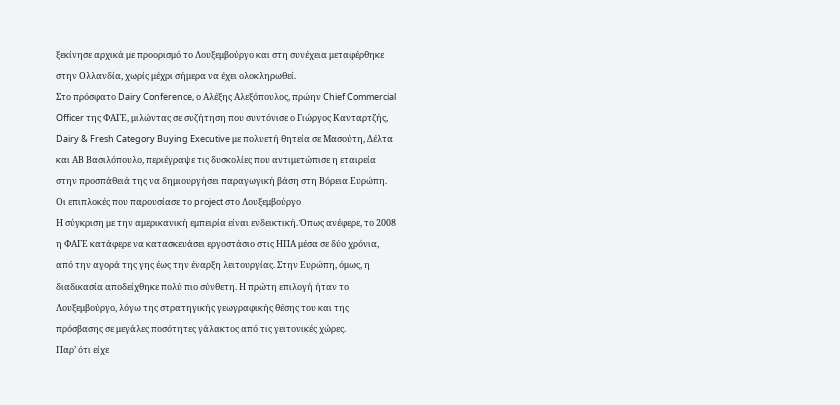ξεκίνησε αρχικά με προορισμό το Λουξεμβούργο και στη συνέχεια μεταφέρθηκε στην Ολλανδία, χωρίς μέχρι σήμερα να έχει ολοκληρωθεί.
Στο πρόσφατο Dairy Conference, ο Αλέξης Αλεξόπουλος, πρώην Chief Commercial Officer της ΦΑΓΕ, μιλώντας σε συζήτηση που συντόνισε ο Γιώργος Κανταρτζής, Dairy & Fresh Category Buying Executive με πολυετή θητεία σε Μασούτη, Δέλτα και ΑΒ Βασιλόπουλο, περιέγραψε τις δυσκολίες που αντιμετώπισε η εταιρεία στην προσπάθειά της να δημιουργήσει παραγωγική βάση στη Βόρεια Ευρώπη.
Οι επιπλοκές που παρουσίασε το project στο Λουξεμβούργο
Η σύγκριση με την αμερικανική εμπειρία είναι ενδεικτική. Όπως ανέφερε, το 2008 η ΦΑΓΕ κατάφερε να κατασκευάσει εργοστάσιο στις ΗΠΑ μέσα σε δύο χρόνια, από την αγορά της γης έως την έναρξη λειτουργίας. Στην Ευρώπη, όμως, η διαδικασία αποδείχθηκε πολύ πιο σύνθετη. Η πρώτη επιλογή ήταν το Λουξεμβούργο, λόγω της στρατηγικής γεωγραφικής θέσης του και της πρόσβασης σε μεγάλες ποσότητες γάλακτος από τις γειτονικές χώρες.
Παρ’ ότι είχε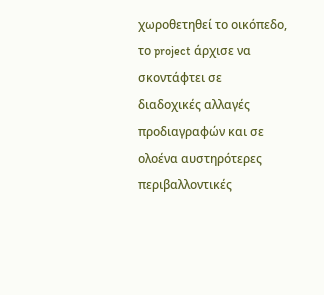χωροθετηθεί το οικόπεδο, το project άρχισε να σκοντάφτει σε διαδοχικές αλλαγές προδιαγραφών και σε ολοένα αυστηρότερες περιβαλλοντικές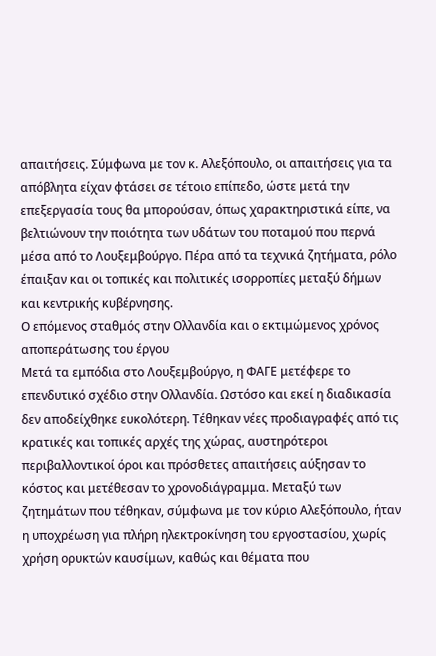απαιτήσεις. Σύμφωνα με τον κ. Αλεξόπουλο, οι απαιτήσεις για τα απόβλητα είχαν φτάσει σε τέτοιο επίπεδο, ώστε μετά την επεξεργασία τους θα μπορούσαν, όπως χαρακτηριστικά είπε, να βελτιώνουν την ποιότητα των υδάτων του ποταμού που περνά μέσα από το Λουξεμβούργο. Πέρα από τα τεχνικά ζητήματα, ρόλο έπαιξαν και οι τοπικές και πολιτικές ισορροπίες μεταξύ δήμων και κεντρικής κυβέρνησης.
Ο επόμενος σταθμός στην Ολλανδία και ο εκτιμώμενος χρόνος αποπεράτωσης του έργου
Μετά τα εμπόδια στο Λουξεμβούργο, η ΦΑΓΕ μετέφερε το επενδυτικό σχέδιο στην Ολλανδία. Ωστόσο και εκεί η διαδικασία δεν αποδείχθηκε ευκολότερη. Τέθηκαν νέες προδιαγραφές από τις κρατικές και τοπικές αρχές της χώρας, αυστηρότεροι περιβαλλοντικοί όροι και πρόσθετες απαιτήσεις αύξησαν το κόστος και μετέθεσαν το χρονοδιάγραμμα. Μεταξύ των ζητημάτων που τέθηκαν, σύμφωνα με τον κύριο Αλεξόπουλο, ήταν η υποχρέωση για πλήρη ηλεκτροκίνηση του εργοστασίου, χωρίς χρήση ορυκτών καυσίμων, καθώς και θέματα που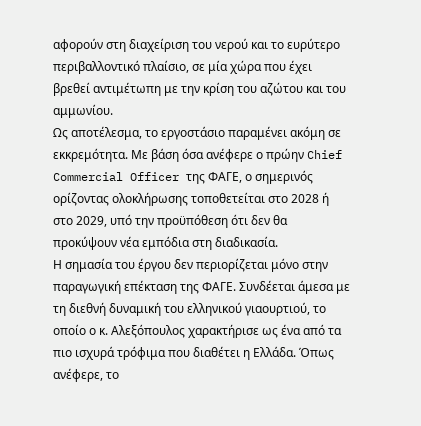αφορούν στη διαχείριση του νερού και το ευρύτερο περιβαλλοντικό πλαίσιο, σε μία χώρα που έχει βρεθεί αντιμέτωπη με την κρίση του αζώτου και του αμμωνίου.
Ως αποτέλεσμα, το εργοστάσιο παραμένει ακόμη σε εκκρεμότητα. Με βάση όσα ανέφερε ο πρώην Chief Commercial Officer της ΦΑΓΕ, ο σημερινός ορίζοντας ολοκλήρωσης τοποθετείται στο 2028 ή στο 2029, υπό την προϋπόθεση ότι δεν θα προκύψουν νέα εμπόδια στη διαδικασία.
Η σημασία του έργου δεν περιορίζεται μόνο στην παραγωγική επέκταση της ΦΑΓΕ. Συνδέεται άμεσα με τη διεθνή δυναμική του ελληνικού γιαουρτιού, το οποίο ο κ. Αλεξόπουλος χαρακτήρισε ως ένα από τα πιο ισχυρά τρόφιμα που διαθέτει η Ελλάδα. Όπως ανέφερε, το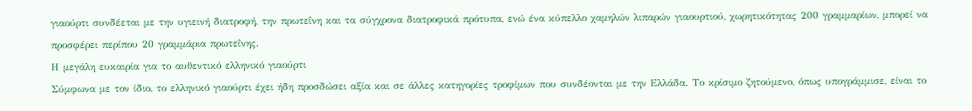γιαούρτι συνδέεται με την υγιεινή διατροφή, την πρωτεΐνη και τα σύγχρονα διατροφικά πρότυπα, ενώ ένα κύπελλο χαμηλών λιπαρών γιαουρτιού, χωρητικότητας 200 γραμμαρίων, μπορεί να προσφέρει περίπου 20 γραμμάρια πρωτεΐνης.
Η μεγάλη ευκαιρία για το αυθεντικό ελληνικό γιαούρτι
Σύμφωνα με τον ίδιο, το ελληνικό γιαούρτι έχει ήδη προσδώσει αξία και σε άλλες κατηγορίες τροφίμων που συνδέονται με την Ελλάδα. Το κρίσιμο ζητούμενο, όπως υπογράμμισε, είναι το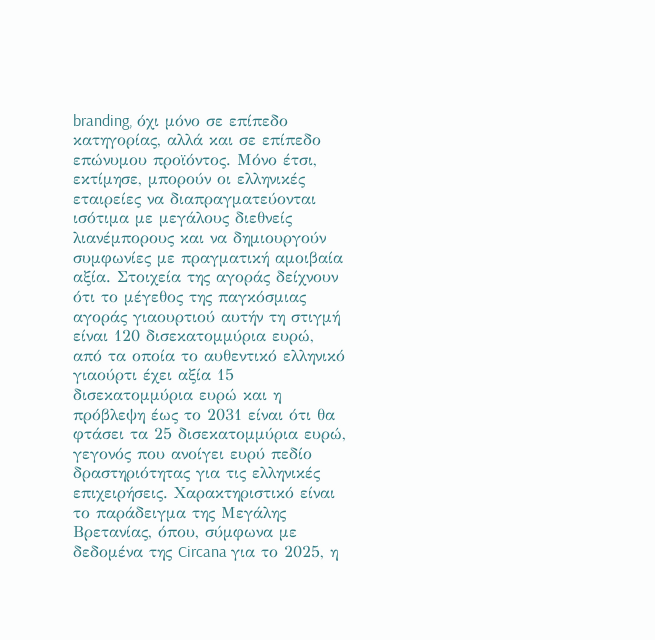branding, όχι μόνο σε επίπεδο κατηγορίας, αλλά και σε επίπεδο επώνυμου προϊόντος. Μόνο έτσι, εκτίμησε, μπορούν οι ελληνικές εταιρείες να διαπραγματεύονται ισότιμα με μεγάλους διεθνείς λιανέμπορους και να δημιουργούν συμφωνίες με πραγματική αμοιβαία αξία. Στοιχεία της αγοράς δείχνουν ότι το μέγεθος της παγκόσμιας αγοράς γιαουρτιού αυτήν τη στιγμή είναι 120 δισεκατομμύρια ευρώ, από τα οποία το αυθεντικό ελληνικό γιαούρτι έχει αξία 15 δισεκατομμύρια ευρώ και η πρόβλεψη έως το 2031 είναι ότι θα φτάσει τα 25 δισεκατομμύρια ευρώ, γεγονός που ανοίγει ευρύ πεδίο δραστηριότητας για τις ελληνικές επιχειρήσεις. Χαρακτηριστικό είναι το παράδειγμα της Μεγάλης Βρετανίας, όπου, σύμφωνα με δεδομένα της Circana για το 2025, η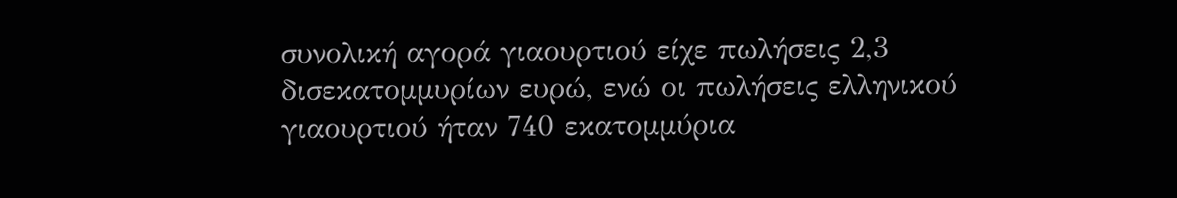συνολική αγορά γιαουρτιού είχε πωλήσεις 2,3 δισεκατομμυρίων ευρώ, ενώ οι πωλήσεις ελληνικού γιαουρτιού ήταν 740 εκατομμύρια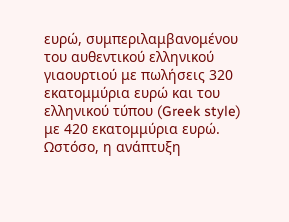ευρώ, συμπεριλαμβανομένου του αυθεντικού ελληνικού γιαουρτιού με πωλήσεις 320 εκατομμύρια ευρώ και του ελληνικού τύπου (Greek style) με 420 εκατομμύρια ευρώ. Ωστόσο, η ανάπτυξη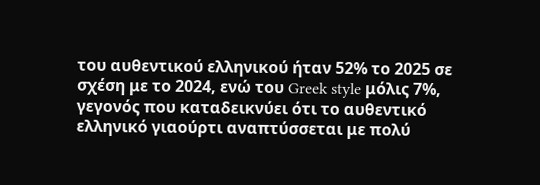του αυθεντικού ελληνικού ήταν 52% το 2025 σε σχέση με το 2024, ενώ του Greek style μόλις 7%, γεγονός που καταδεικνύει ότι το αυθεντικό ελληνικό γιαούρτι αναπτύσσεται με πολύ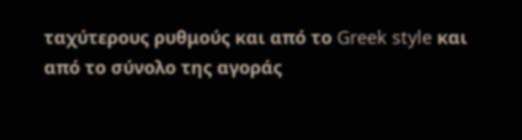ταχύτερους ρυθμούς και από το Greek style και από το σύνολο της αγοράς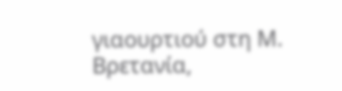γιαουρτιού στη Μ. Βρετανία,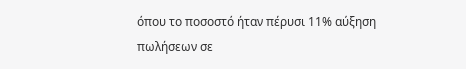όπου το ποσοστό ήταν πέρυσι 11% αύξηση πωλήσεων σε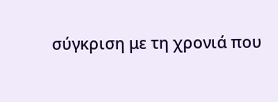σύγκριση με τη χρονιά που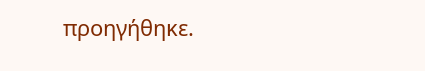προηγήθηκε.